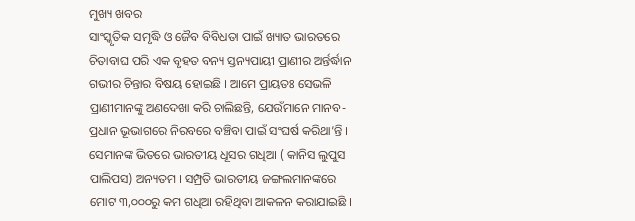ମୁଖ୍ୟ ଖବର
ସାଂସ୍କୃତିକ ସମୃଦ୍ଧି ଓ ଜୈବ ବିବିଧତା ପାଇଁ ଖ୍ୟାତ ଭାରତରେ ଚିତାବାଘ ପରି ଏକ ବୃହତ ବନ୍ୟ ସ୍ତନ୍ୟପାୟୀ ପ୍ରାଣୀର ଅର୍ନ୍ତର୍ଦ୍ଧାନ ଗଭୀର ଚିନ୍ତାର ବିଷୟ ହୋଇଛି । ଆମେ ପ୍ରାୟତଃ ସେଭଳି ପ୍ରାଣୀମାନଙ୍କୁ ଅଣଦେଖା କରି ଚାଲିଛନ୍ତି, ଯେଉଁମାନେ ମାନବ-ପ୍ରଧାନ ଭୂଭାଗରେ ନିରବରେ ବଞ୍ଚିବା ପାଇଁ ସଂଘର୍ଷ କରିଥା’ନ୍ତି । ସେମାନଙ୍କ ଭିତରେ ଭାରତୀୟ ଧୂସର ଗଧିଆ ( କାନିସ ଲୁପୁସ ପାଲିପସ) ଅନ୍ୟତମ । ସମ୍ପ୍ରତି ଭାରତୀୟ ଜଙ୍ଗଲମାନଙ୍କରେ ମୋଟ ୩,୦୦୦ରୁ କମ ଗଧିଆ ରହିଥିବା ଆକଳନ କରାଯାଇଛି ।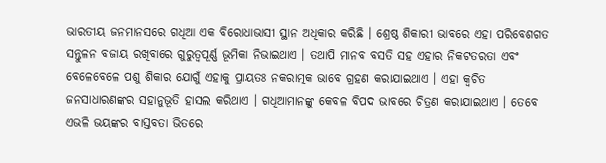ଭାରତୀୟ ଜନମାନସରେ ଗଧିଆ ଏକ ବିରୋଧାଭାସୀ ସ୍ଥାନ ଅଧିକାର କରିଛି । ଶ୍ରେଷ୍ଠ ଶିକାରୀ ଭାବରେ ଏହା ପରିବେଶଗତ ସନ୍ତୁଳନ ବଜାୟ ରଖିବାରେ ଗୁରୁତ୍ୱପୂର୍ଣ୍ଣ ଭୂମିକା ନିଭାଇଥାଏ । ତଥାପି ମାନବ ବସତି ସହ ଏହାର ନିକଟତରତା ଏବଂ ବେଳେବେଳେ ପଶୁ ଶିକାର ଯୋଗୁଁ ଏହାକୁ ପ୍ରାୟତଃ ନକରାତ୍ମକ ଭାବେ ଗ୍ରହଣ କରାଯାଇଥାଏ । ଏହା କ୍ୱଚିତ ଜନସାଧାରଣଙ୍କର ସହାନୁଭୂତି ହାସଲ କରିଥାଏ । ଗଧିଆମାନଙ୍କୁ କେବଳ ବିପଦ ଭାବରେ ଚିତ୍ରଣ କରାଯାଇଥାଏ । ତେବେ ଏଭଳି ଭୟଙ୍କର ବାସ୍ତବତା ଭିତରେ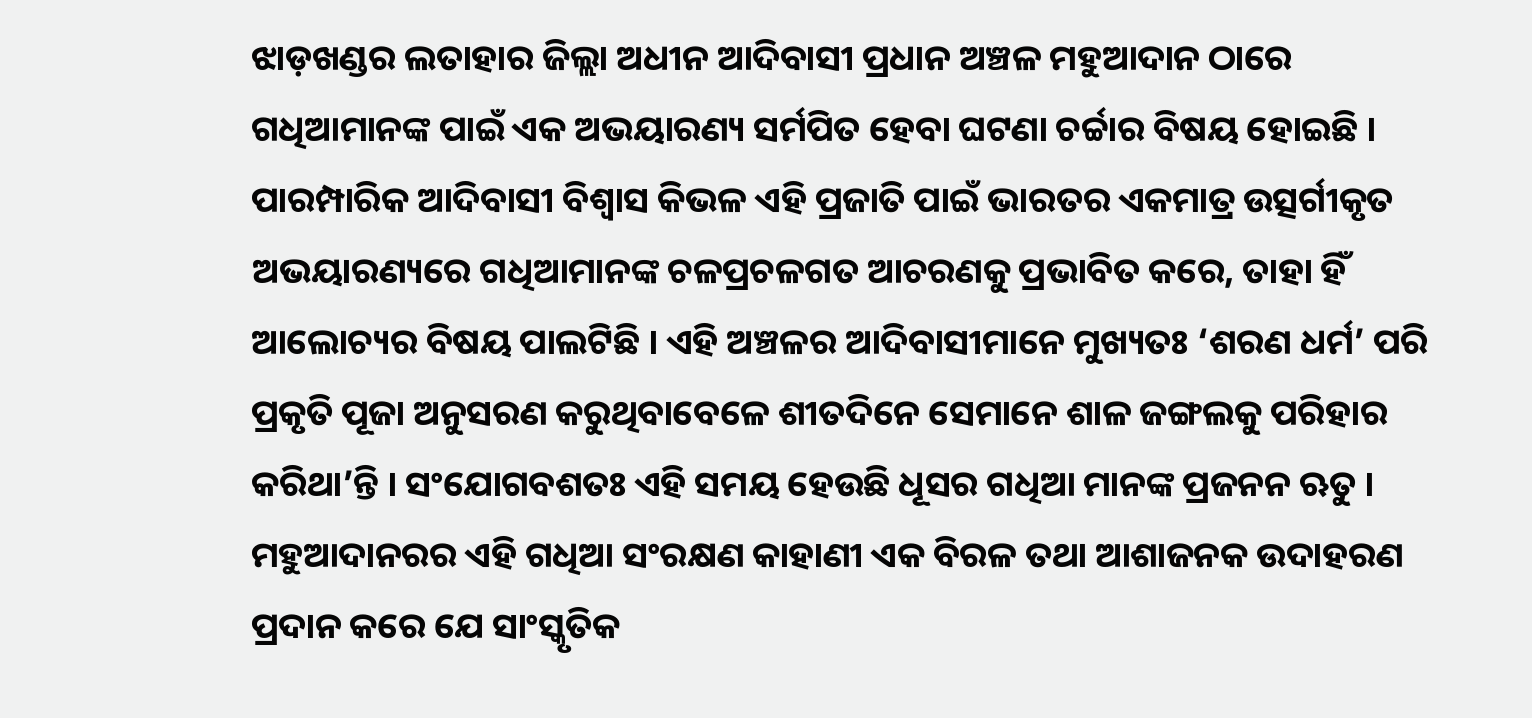ଝାଡ଼ଖଣ୍ଡର ଲତାହାର ଜିଲ୍ଲା ଅଧୀନ ଆଦିବାସୀ ପ୍ରଧାନ ଅଞ୍ଚଳ ମହୁଆଦାନ ଠାରେ ଗଧିଆମାନଙ୍କ ପାଇଁ ଏକ ଅଭୟାରଣ୍ୟ ସର୍ମପିତ ହେବା ଘଟଣା ଚର୍ଚ୍ଚାର ବିଷୟ ହୋଇଛି । ପାରମ୍ପାରିକ ଆଦିବାସୀ ବିଶ୍ୱାସ କିଭଳ ଏହି ପ୍ରଜାତି ପାଇଁ ଭାରତର ଏକମାତ୍ର ଉତ୍ସର୍ଗୀକୃତ ଅଭୟାରଣ୍ୟରେ ଗଧିଆମାନଙ୍କ ଚଳପ୍ରଚଳଗତ ଆଚରଣକୁ ପ୍ରଭାବିତ କରେ, ତାହା ହିଁ ଆଲୋଚ୍ୟର ବିଷୟ ପାଲଟିଛି । ଏହି ଅଞ୍ଚଳର ଆଦିବାସୀମାନେ ମୁଖ୍ୟତଃ ‘ଶରଣ ଧର୍ମ’ ପରି ପ୍ରକୃତି ପୂଜା ଅନୁସରଣ କରୁଥିବାବେଳେ ଶୀତଦିନେ ସେମାନେ ଶାଳ ଜଙ୍ଗଲକୁ ପରିହାର କରିଥା’ନ୍ତି । ସଂଯୋଗବଶତଃ ଏହି ସମୟ ହେଉଛି ଧୂସର ଗଧିଆ ମାନଙ୍କ ପ୍ରଜନନ ଋତୁ । ମହୁଆଦାନରର ଏହି ଗଧିଆ ସଂରକ୍ଷଣ କାହାଣୀ ଏକ ବିରଳ ତଥା ଆଶାଜନକ ଉଦାହରଣ ପ୍ରଦାନ କରେ ଯେ ସାଂସ୍କୃତିକ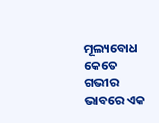ମୂଲ୍ୟବୋଧ କେତେ ଗଭୀର ଭାବରେ ଏକ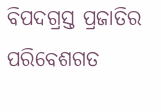ବିପଦଗ୍ରସ୍ତ ପ୍ରଜାତିର ପରିବେଶଗତ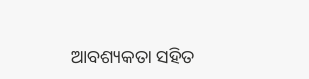ଆବଶ୍ୟକତା ସହିତ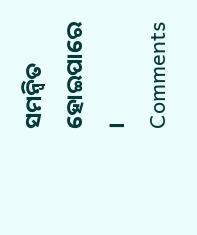ସମନ୍ୱିତ ହୋଇପାରେ ।
Comments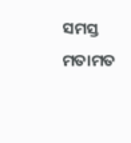ସମସ୍ତ ମତାମତ